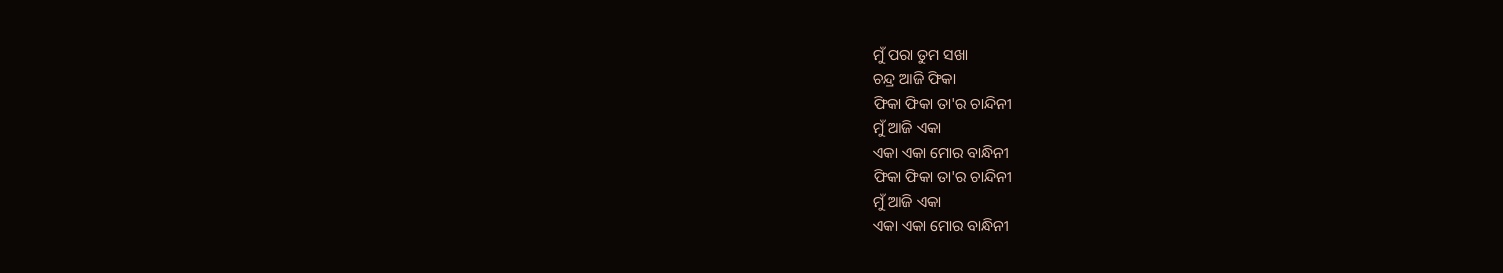ମୁଁ ପରା ତୁମ ସଖା
ଚନ୍ଦ୍ର ଆଜି ଫିକା
ଫିକା ଫିକା ତା'ର ଚାନ୍ଦିନୀ
ମୁଁ ଆଜି ଏକା
ଏକା ଏକା ମୋର ବାନ୍ଧିନୀ
ଫିକା ଫିକା ତା'ର ଚାନ୍ଦିନୀ
ମୁଁ ଆଜି ଏକା
ଏକା ଏକା ମୋର ବାନ୍ଧିନୀ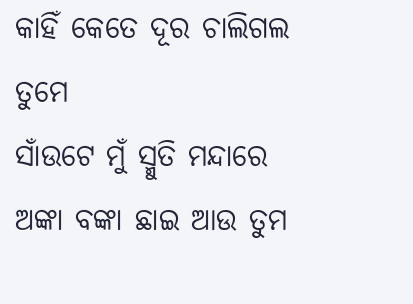କାହିଁ କେତେ ଦୂର ଚାଲିଗଲ ତୁମେ
ସାଁଉଟେ ମୁଁ ସ୍ମୁତି ମନ୍ଦାରେ
ଅଙ୍କା ବଙ୍କା ଛାଇ ଆଉ ତୁମ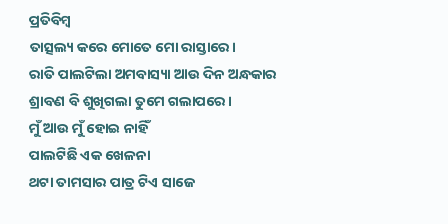ପ୍ରତିବିମ୍ବ
ତାତ୍ସଲ୍ୟ କରେ ମୋତେ ମୋ ରାସ୍ତାରେ।
ରାତି ପାଲଟିଲା ଅମବାସ୍ୟା ଆଉ ଦିନ ଅନ୍ଧକାର
ଶ୍ରାବଣ ବି ଶୁଖିଗଲା ତୁମେ ଗଲାପରେ।
ମୁଁ ଆଉ ମୁଁ ହୋଇ ନାହିଁ
ପାଲଟିଛି ଏକ ଖେଳନା
ଥଟା ତାମସାର ପାତ୍ର ଟିଏ ସାଜେ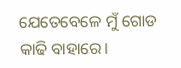ଯେତେବେଳେ ମୁଁ ଗୋଡ କାଢି ବାହାରେ।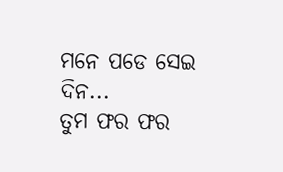ମନେ ପଡେ ସେଇ ଦିନ...
ତୁମ ଫର ଫର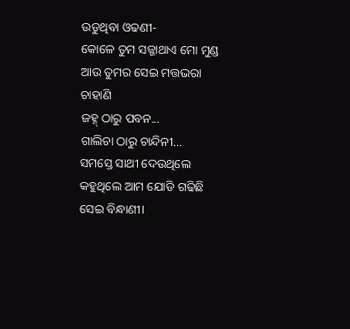ଉଡୁଥିବା ଓଢଣୀ-
କୋଳେ ତୁମ ସଜ୍ଜାଥାଏ ମୋ ମୁଣ୍ଡ
ଆଉ ତୁମର ସେଇ ମତ୍ତଭରା ଚାହାଣି
ଜହ୍ନ୍ ଠାରୁ ପବନ...
ଗାଲିଚା ଠାରୁ ଚାନ୍ଦିନୀ...
ସମସ୍ତେ ସାଥୀ ଦେଉଥିଲେ
କହୁଥିଲେ ଆମ ଯୋଡି ଗଢିଛି ସେଇ ବିନ୍ଧାଣୀ।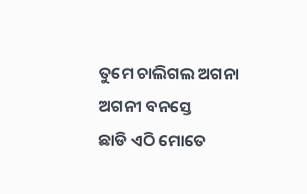ତୁମେ ଚାଲିଗଲ ଅଗନା ଅଗନୀ ବନସ୍ତେ
ଛାଡି ଏଠି ମୋତେ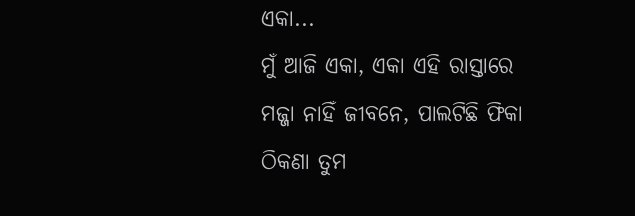ଏକା...
ମୁଁ ଆଜି ଏକା, ଏକା ଏହି ରାସ୍ତାରେ
ମଜ୍ଜା ନାହିଁ ଜୀବନେ, ପାଲଟିଛି ଫିକା
ଠିକଣା ତୁମ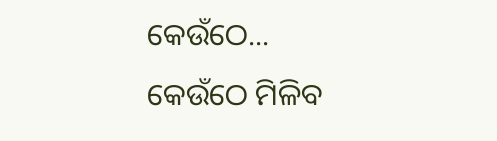କେଉଁଠେ...
କେଉଁଠେ ମିଳିବ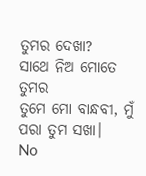ତୁମର ଦେଖା?
ସାଥେ ନିଅ ମୋତେ ତୁମର
ତୁମେ ମୋ ବାନ୍ଧବୀ, ମୁଁ ପରା ତୁମ ସଖା।
No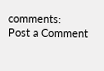comments:
Post a Comment